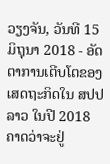ວຽງຈັນ, ວັນທີ 15 ມິຖຸນາ 2018 - ອັດຕາການເຕີບໂຕຂອງເສດຖະກິດໃນ ສປປ ລາວ ໃນປີ 2018 ຄາດວ່າຈະຢູ່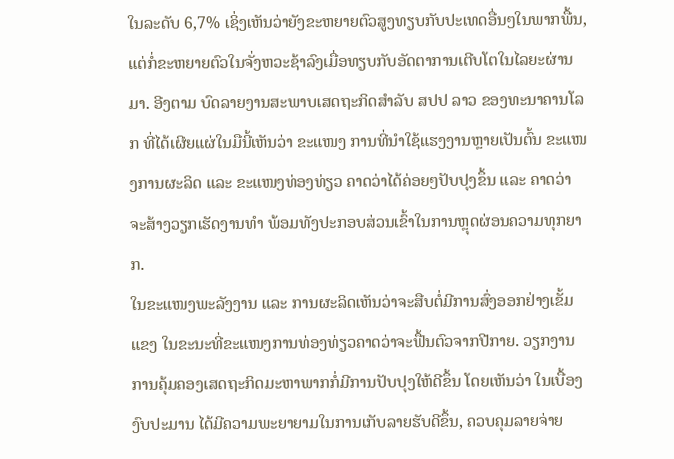ໃນລະດັບ 6,7% ເຊິ່ງເຫັນວ່າຍັງຂະຫຍາຍຕົວສູງທຽບກັບປະເທດອື່ນໆໃນພາກພື້ນ, ແຕ່ກໍ່ຂະຫຍາຍຕົວໃນຈັ່ງຫວະຊ້າລົງເມື່ອທຽບກັບອັດຕາການເຕີບໂຕໃນໄລຍະຜ່ານມາ. ອີງຕາມ ບົດລາຍງານສະພາບເສດຖະກິດສໍາລັບ ສປປ ລາວ ຂອງທະນາຄານໂລກ ທີ່ໄດ້ເຜີຍແຜ່ໃນມືນີ້ເຫັນວ່າ ຂະແໜງ ການທີ່ນໍາໃຊ້ແຮງງານຫຼາຍເປັນຕົ້ນ ຂະແໜງການຜະລິດ ແລະ ຂະແໜງທ່ອງທ່ຽວ ຄາດວ່າໄດ້ຄ່ອຍໆປັບປຸງຂຶ້ນ ແລະ ຄາດວ່າ ຈະສ້າງວຽກເຮັດງານທໍາ ພ້ອມທັງປະກອບສ່ວນເຂົ້າໃນການຫຼຸດຜ່ອນຄວາມທຸກຍາກ.
ໃນຂະແໜງພະລັງງານ ແລະ ການຜະລິດເຫັນວ່າຈະສືບຕໍ່ມີການສົ່ງອອກຢ່າງເຂັ້ມແຂງ ໃນຂະນະທີ່ຂະແໜງການທ່ອງທ່ຽວຄາດວ່າຈະຟື້ນຕົວຈາກປີກາຍ. ວຽກງານການຄຸ້ມຄອງເສດຖະກິດມະຫາພາກກໍ່ມີການປັບປຸງໃຫ້ດີຂຶ້ນ ໂດຍເຫັນວ່າ ໃນເບື້ອງງົບປະມານ ໄດ້ມີຄວາມພະຍາຍາມໃນການເກັບລາຍຮັບດີຂຶ້ນ, ຄວບຄຸມລາຍຈ່າຍ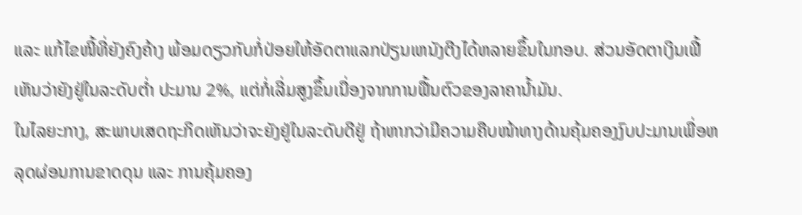ແລະ ແກ້ໄຂໜີ້ທີ່ຍັງຄົງຄ້າງ ພ້ອມດຽວກັບກໍ່ປ່ອຍໃຫ້ອັດຕາແລກປ່ຽນເຫນັງຕີງໄດ້ຫລາຍຂຶ້ນໃນກອບ. ສ່ວນອັດຕາເງິນເຟີ້ເຫັນວ່າຍັງຢູ່ໃນລະດັບຕໍ່າ ປະມານ 2%, ແຕ່ກໍ່ເລີ່ມສູງຂຶ້ນເນື່ອງຈາກການຟື້ນຕົວຂອງລາຄານໍ້າມັນ.
ໃນໄລຍະກາງ, ສະພາບເສດຖະກິດເຫັນວ່າຈະຍັງຢູ່ໃນລະດັບດີຢູ່ ຖ້າຫາກວ່າມີຄວາມຄືບໜ້າທາງດ້ານຄຸ້ມຄອງງົບປະມານເພື່ອຫລຸດຜ່ອນການຂາດດຸນ ແລະ ການຄຸ້ມຄອງ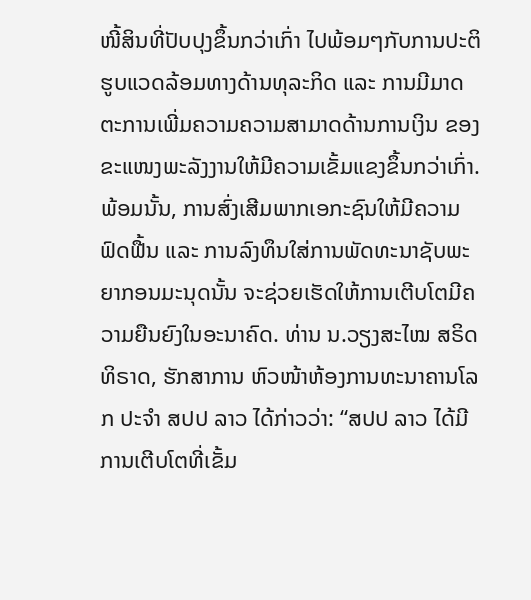ໜີ້ສິນທີ່ປັບປຸງຂຶ້ນກວ່າເກົ່າ ໄປພ້ອມໆກັບການປະຕິຮູບແວດລ້ອມທາງດ້ານທຸລະກິດ ແລະ ການມີມາດຕະການເພີ່ມຄວາມຄວາມສາມາດດ້ານການເງິນ ຂອງຂະແໜງພະລັງງານໃຫ້ມີຄວາມເຂັ້ມແຂງຂຶ້ນກວ່າເກົ່າ. ພ້ອມນັ້ນ, ການສົ່ງເສີມພາກເອກະຊົນໃຫ້ມີຄວາມຟົດຟື້ນ ແລະ ການລົງທຶນໃສ່ການພັດທະນາຊັບພະຍາກອນມະນຸດນັ້ນ ຈະຊ່ວຍເຮັດໃຫ້ການເຕີບໂຕມີຄວາມຍືນຍົງໃນອະນາຄົດ. ທ່ານ ນ.ວຽງສະໄໝ ສຣິດທິຣາດ, ຮັກສາການ ຫົວໜ້າຫ້ອງການທະນາຄານໂລກ ປະຈໍາ ສປປ ລາວ ໄດ້ກ່າວວ່າ: “ສປປ ລາວ ໄດ້ມີການເຕີບໂຕທີ່ເຂັ້ມ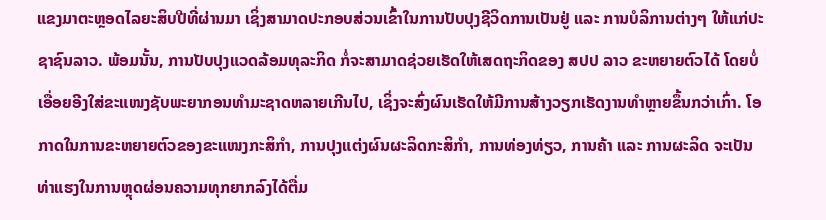ແຂງມາຕະຫຼອດໄລຍະສິບປີທີ່ຜ່ານມາ ເຊິ່ງສາມາດປະກອບສ່ວນເຂົ້າໃນການປັບປຸງຊີວິດການເປັນຢູ່ ແລະ ການບໍລິການຕ່າງໆ ໃຫ້ແກ່ປະຊາຊົນລາວ. ພ້ອມນັ້ນ, ການປັບປຸງແວດລ້ອມທຸລະກິດ ກໍ່ຈະສາມາດຊ່ວຍເຮັດໃຫ້ເສດຖະກິດຂອງ ສປປ ລາວ ຂະຫຍາຍຕົວໄດ້ ໂດຍບໍ່ເອື່ອຍອີງໃສ່ຂະແໜງຊັບພະຍາກອນທໍາມະຊາດຫລາຍເກີນໄປ, ເຊິ່ງຈະສົ່ງຜົນເຮັດໃຫ້ມີການສ້າງວຽກເຮັດງານທໍາຫຼາຍຂຶ້ນກວ່າເກົ່າ. ໂອກາດໃນການຂະຫຍາຍຕົວຂອງຂະແໜງກະສິກໍາ, ການປຸງແຕ່ງຜົນຜະລິດກະສິກໍາ, ການທ່ອງທ່ຽວ, ການຄ້າ ແລະ ການຜະລິດ ຈະເປັນທ່າແຮງໃນການຫຼຸດຜ່ອນຄວາມທຸກຍາກລົງໄດ້ຕື່ມ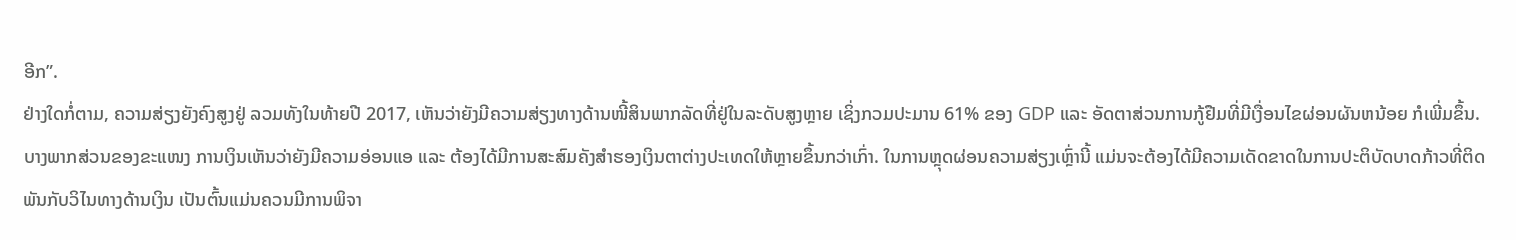ອີກ”.
ຢ່າງໃດກໍ່ຕາມ, ຄວາມສ່ຽງຍັງຄົງສູງຢູ່ ລວມທັງໃນທ້າຍປີ 2017, ເຫັນວ່າຍັງມີຄວາມສ່ຽງທາງດ້ານໜີ້ສິນພາກລັດທີ່ຢູ່ໃນລະດັບສູງຫຼາຍ ເຊິ່ງກວມປະມານ 61% ຂອງ GDP ແລະ ອັດຕາສ່ວນການກູ້ຢືມທີ່ມີເງື່ອນໄຂຜ່ອນຜັນຫນ້ອຍ ກໍເພີ່ມຂຶ້ນ. ບາງພາກສ່ວນຂອງຂະແໜງ ການເງິນເຫັນວ່າຍັງມີຄວາມອ່ອນແອ ແລະ ຕ້ອງໄດ້ມີການສະສົມຄັງສໍາຮອງເງິນຕາຕ່າງປະເທດໃຫ້ຫຼາຍຂຶ້ນກວ່າເກົ່າ. ໃນການຫຼຸດຜ່ອນຄວາມສ່ຽງເຫຼົ່ານີ້ ແມ່ນຈະຕ້ອງໄດ້ມີຄວາມເດັດຂາດໃນການປະຕິບັດບາດກ້າວທີ່ຕິດພັນກັບວິໄນທາງດ້ານເງິນ ເປັນຕົ້ນແມ່ນຄວນມີການພິຈາ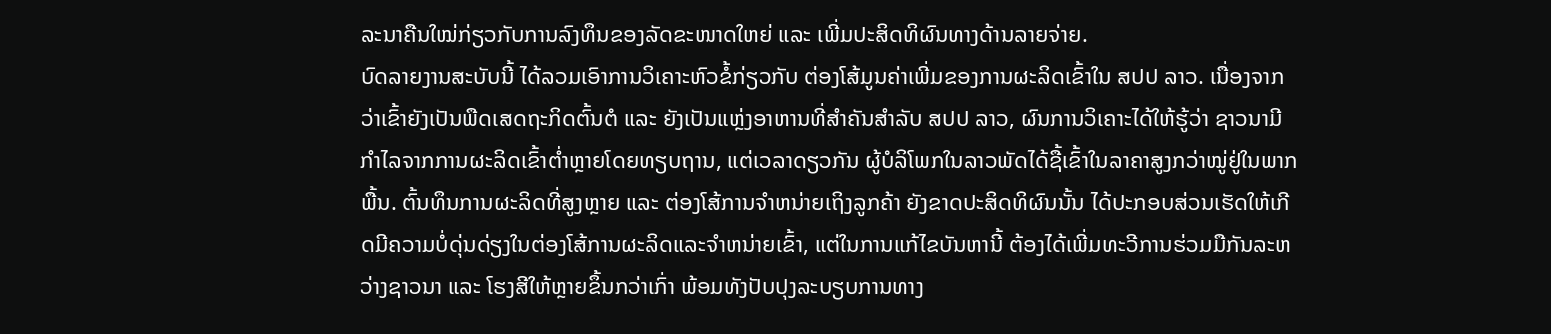ລະນາຄືນໃໝ່ກ່ຽວກັບການລົງທຶນຂອງລັດຂະໜາດໃຫຍ່ ແລະ ເພີ່ມປະສິດທິຜົນທາງດ້ານລາຍຈ່າຍ.
ບົດລາຍງານສະບັບນີ້ ໄດ້ລວມເອົາການວິເຄາະຫົວຂໍ້ກ່ຽວກັບ ຕ່ອງໂສ້ມູນຄ່າເພີ່ມຂອງການຜະລິດເຂົ້າໃນ ສປປ ລາວ. ເນື່ອງຈາກວ່າເຂົ້າຍັງເປັນພືດເສດຖະກິດຕົ້ນຕໍ ແລະ ຍັງເປັນແຫຼ່ງອາຫານທີ່ສໍາຄັນສໍາລັບ ສປປ ລາວ, ຜົນການວິເຄາະໄດ້ໃຫ້ຮູ້ວ່າ ຊາວນາມີກໍາໄລຈາກການຜະລິດເຂົ້າຕໍ່າຫຼາຍໂດຍທຽບຖານ, ແຕ່ເວລາດຽວກັນ ຜູ້ບໍລິໂພກໃນລາວພັດໄດ້ຊື້ເຂົ້າໃນລາຄາສູງກວ່າໝູ່ຢູ່ໃນພາກພື້ນ. ຕົ້ນທຶນການຜະລິດທີ່ສູງຫຼາຍ ແລະ ຕ່ອງໂສ້ການຈຳຫນ່າຍເຖິງລູກຄ້າ ຍັງຂາດປະສິດທິຜົນນັ້ນ ໄດ້ປະກອບສ່ວນເຮັດໃຫ້ເກີດມີຄວາມບໍ່ດຸ່ນດ່ຽງໃນຕ່ອງໂສ້ການຜະລິດແລະຈຳຫນ່າຍເຂົ້າ, ແຕ່ໃນການແກ້ໄຂບັນຫານີ້ ຕ້ອງໄດ້ເພີ່ມທະວີການຮ່ວມມືກັນລະຫວ່າງຊາວນາ ແລະ ໂຮງສີໃຫ້ຫຼາຍຂຶ້ນກວ່າເກົ່າ ພ້ອມທັງປັບປຸງລະບຽບການທາງ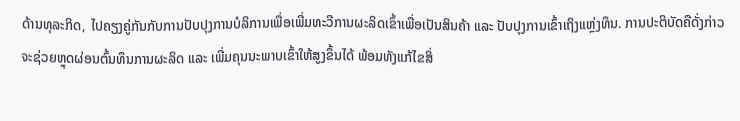ດ້ານທຸລະກິດ, ໄປຄຽງຄູ່ກັນກັບການປັບປຸງການບໍລິການເພື່ອເພີ່ມທະວີການຜະລິດເຂົ້າເພື່ອເປັນສິນຄ້າ ແລະ ປັບປຸງການເຂົ້າເຖິງແຫຼ່ງທຶນ. ການປະຕິບັດຄືດັ່ງກ່າວ ຈະຊ່ວຍຫຼຸດຜ່ອນຕົ້ນທຶນການຜະລິດ ແລະ ເພີ່ມຄຸນນະພາບເຂົ້າໃຫ້ສູງຂຶ້ນໄດ້ ພ້ອມທັງແກ້ໄຂສິ່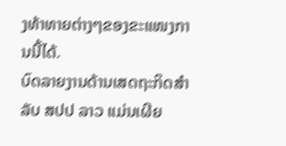ງທ້າທາຍຕ່າງໆຂອງຂະແໜງການນີ້ໄດ້.
ບົດລາຍງານດ້ານເສດຖະກິດສໍາລັບ ສປປ ລາວ ແມ່ນເຜີຍ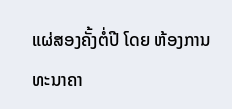ແຜ່ສອງຄັ້ງຕໍ່ປີ ໂດຍ ຫ້ອງການທະນາຄາ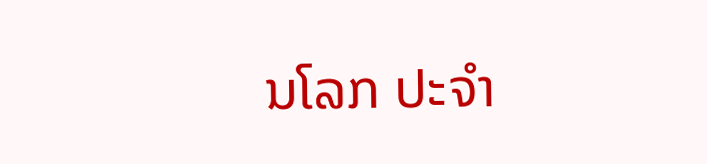ນໂລກ ປະຈໍາ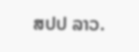ສປປ ລາວ.